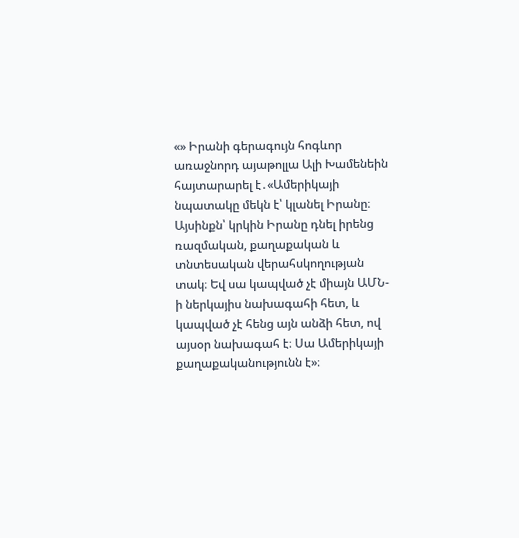«» Իրանի գերագույն հոգևոր առաջնորդ այաթոլլա Ալի Խամենեին հայտարարել է․«Ամերիկայի նպատակը մեկն է՝ կլանել Իրանը։ Այսինքն՝ կրկին Իրանը դնել իրենց ռազմական, քաղաքական և տնտեսական վերահսկողության տակ։ Եվ սա կապված չէ միայն ԱՄՆ-ի ներկայիս նախագահի հետ, և կապված չէ հենց այն անձի հետ, ով այսօր նախագահ է։ Սա Ամերիկայի քաղաքականությունն է»։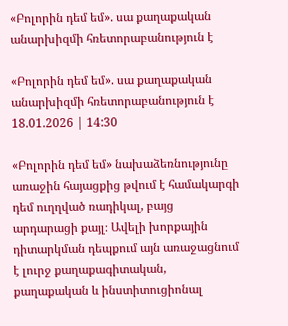«Բոլորին դեմ եմ». սա քաղաքական անարխիզմի հռետորաբանություն է

«Բոլորին դեմ եմ». սա քաղաքական անարխիզմի հռետորաբանություն է
18.01.2026 | 14:30

«Բոլորին դեմ եմ» նախաձեռնությունը առաջին հայացքից թվում է համակարգի դեմ ուղղված ռադիկալ, բայց արդարացի քայլ։ Ավելի խորքային դիտարկման դեպքում այն առաջացնում է լուրջ քաղաքագիտական, քաղաքական և ինստիտուցիոնալ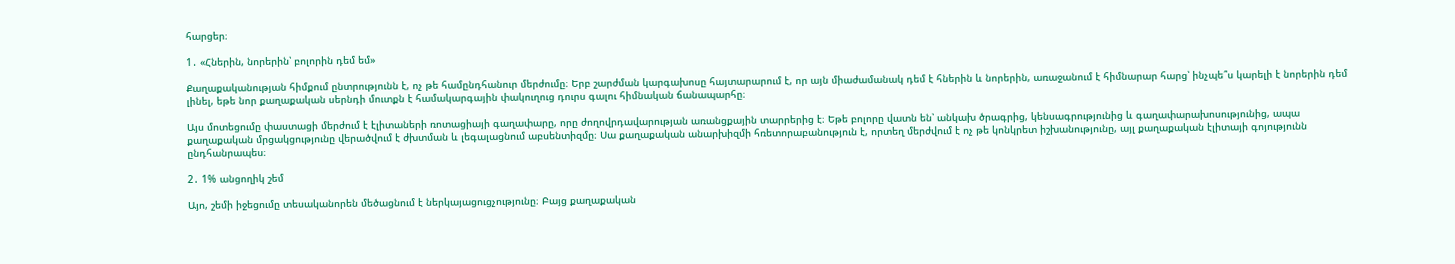հարցեր։

1․ «Հներին, նորերին՝ բոլորին դեմ եմ»

Քաղաքականության հիմքում ընտրությունն է, ոչ թե համընդհանուր մերժումը։ Երբ շարժման կարգախոսը հայտարարում է, որ այն միաժամանակ դեմ է հներին և նորերին, առաջանում է հիմնարար հարց՝ ինչպե՞ս կարելի է նորերին դեմ լինել, եթե նոր քաղաքական սերնդի մուտքն է համակարգային փակուղուց դուրս գալու հիմնական ճանապարհը։

Այս մոտեցումը փաստացի մերժում է էլիտաների ռոտացիայի գաղափարը, որը ժողովրդավարության առանցքային տարրերից է։ Եթե բոլորը վատն են՝ անկախ ծրագրից, կենսագրությունից և գաղափարախոսությունից, ապա քաղաքական մրցակցությունը վերածվում է ժխտման և լեգալացնում աբսենտիզմը։ Սա քաղաքական անարխիզմի հռետորաբանություն է, որտեղ մերժվում է ոչ թե կոնկրետ իշխանությունը, այլ քաղաքական էլիտայի գոյությունն ընդհանրապես։

2․ 1% անցողիկ շեմ

Այո, շեմի իջեցումը տեսականորեն մեծացնում է ներկայացուցչությունը։ Բայց քաղաքական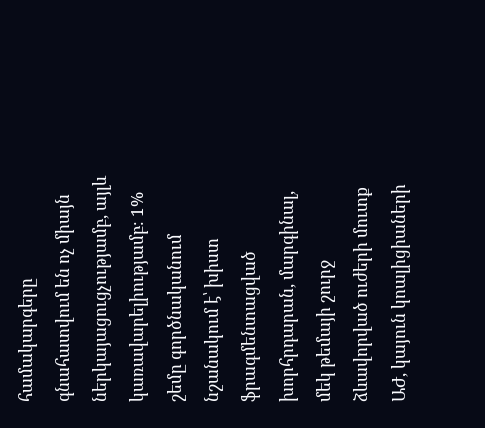համակարգերը գնահատվում են ոչ միայն ներկայացուցչությամբ, այլև կառավարելիությամբ։ 1% շեմը գործնականում նշանակում է՝ խիստ ֆրագմենտացված խորհրդարան, մարգինալ, մեկ թեմայի շուրջ ձևավորված ուժերի մուտք ԱԺ, կայուն կոալիցիաների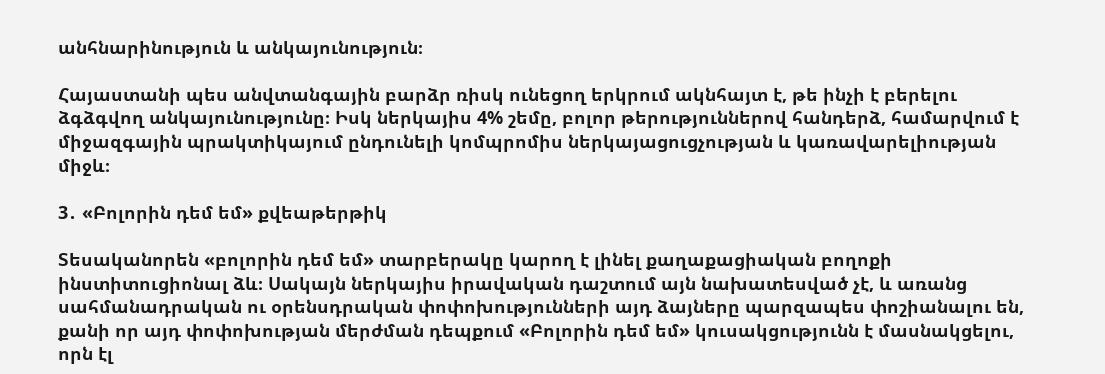անհնարինություն և անկայունություն։

Հայաստանի պես անվտանգային բարձր ռիսկ ունեցող երկրում ակնհայտ է, թե ինչի է բերելու ձգձգվող անկայունությունը։ Իսկ ներկայիս 4% շեմը, բոլոր թերություններով հանդերձ, համարվում է միջազգային պրակտիկայում ընդունելի կոմպրոմիս ներկայացուցչության և կառավարելիության միջև։

3․ «Բոլորին դեմ եմ» քվեաթերթիկ

Տեսականորեն «բոլորին դեմ եմ» տարբերակը կարող է լինել քաղաքացիական բողոքի ինստիտուցիոնալ ձև։ Սակայն ներկայիս իրավական դաշտում այն նախատեսված չէ, և առանց սահմանադրական ու օրենսդրական փոփոխությունների այդ ձայները պարզապես փոշիանալու են, քանի որ այդ փոփոխության մերժման դեպքում «Բոլորին դեմ եմ» կուսակցությունն է մասնակցելու, որն էլ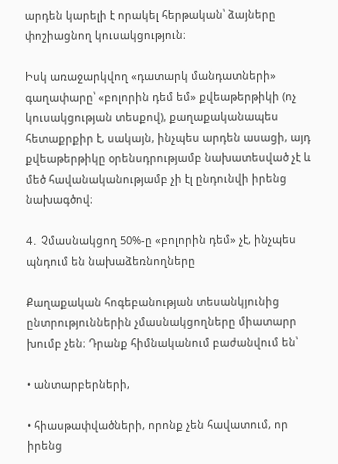արդեն կարելի է որակել հերթական՝ ձայները փոշիացնող կուսակցություն։

Իսկ առաջարկվող «դատարկ մանդատների» գաղափարը՝ «բոլորին դեմ եմ» քվեաթերթիկի (ոչ կուսակցության տեսքով), քաղաքականապես հետաքրքիր է, սակայն, ինչպես արդեն ասացի, այդ քվեաթերթիկը օրենսդրությամբ նախատեսված չէ և մեծ հավանականությամբ չի էլ ընդունվի իրենց նախագծով։

4․ Չմասնակցող 50%-ը «բոլորին դեմ» չէ, ինչպես պնդում են նախաձեռնողները

Քաղաքական հոգեբանության տեսանկյունից ընտրություններին չմասնակցողները միատարր խումբ չեն։ Դրանք հիմնականում բաժանվում են՝

• անտարբերների,

• հիասթափվածների, որոնք չեն հավատում, որ իրենց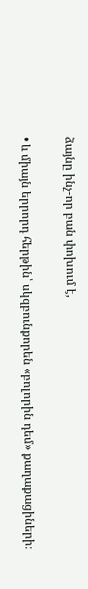ձայնը ինչ-որ բան փոխում է,

• և միայն երրորդ հերթին՝ սկզբունքորեն «բոլորին դեմ» քաղաքացիների։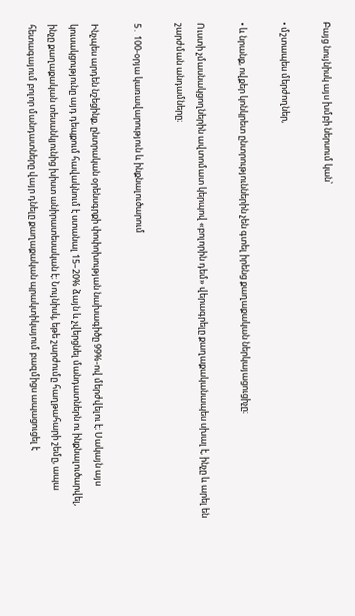Բայց նույնիսկ այս խմբի ներսում կան՝

• մշտապես մերժողներ,

• և նրանք, ովքեր կոնկրետ ընտրություններին չեն գտել իրենց քաղաքական ներկայացուցիչը։

Ուստի չմասնակցողներին ավտոմատ կերպով «բոլորին դեմ» վերագրելը քաղաքականապես սխալ է, ինչը և արել են շարժման անդամները։

5․ 100-օրյա կառավարություն և ինքնալուծարում

Ինչպես արդեն նշեցինք, ընտրական օրենսգրքի փոփոխության նախագիծը 99%-ով մերժվելու է։ Սակայն այս կուսակցությունը այդ դեպքում հավակնում է ստանալ 15–20% ձայն և չվերցնել մանդատներն ու ինքնալուծարվել, ինչը քաղաքական տեսանկյունից խիստ անիրատեսական է։ Նույնիսկ, եթե շարժումը հաղթահարի շեմը, ապա հետագայում բոլոր մանդատները վայր դնելը քաղաքական պրակտիկայում բազմիցս ապացուցել է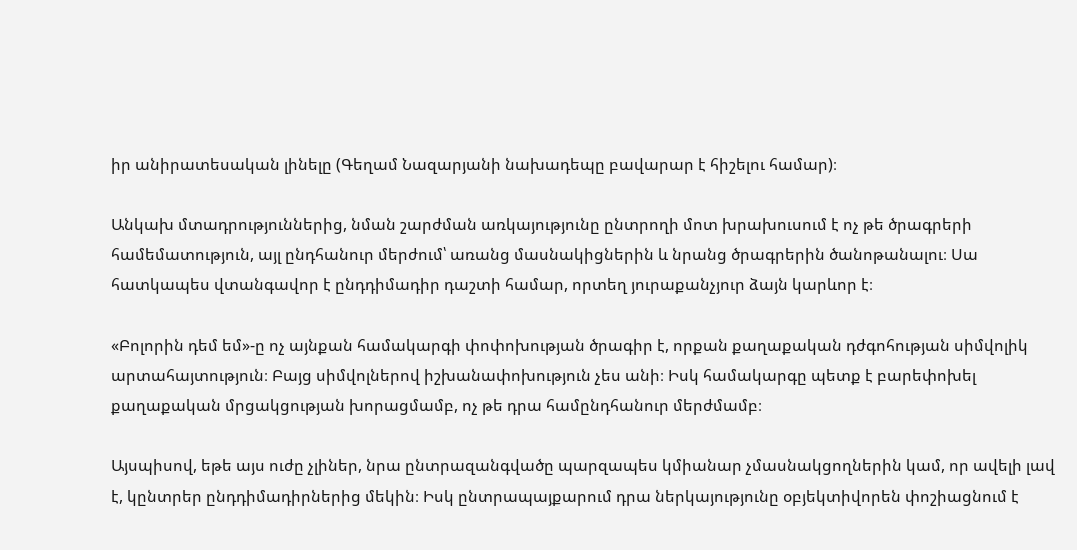իր անիրատեսական լինելը (Գեղամ Նազարյանի նախադեպը բավարար է հիշելու համար)։

Անկախ մտադրություններից, նման շարժման առկայությունը ընտրողի մոտ խրախուսում է ոչ թե ծրագրերի համեմատություն, այլ ընդհանուր մերժում՝ առանց մասնակիցներին և նրանց ծրագրերին ծանոթանալու։ Սա հատկապես վտանգավոր է ընդդիմադիր դաշտի համար, որտեղ յուրաքանչյուր ձայն կարևոր է։

«Բոլորին դեմ եմ»-ը ոչ այնքան համակարգի փոփոխության ծրագիր է, որքան քաղաքական դժգոհության սիմվոլիկ արտահայտություն։ Բայց սիմվոլներով իշխանափոխություն չես անի։ Իսկ համակարգը պետք է բարեփոխել քաղաքական մրցակցության խորացմամբ, ոչ թե դրա համընդհանուր մերժմամբ։

Այսպիսով, եթե այս ուժը չլիներ, նրա ընտրազանգվածը պարզապես կմիանար չմասնակցողներին կամ, որ ավելի լավ է, կընտրեր ընդդիմադիրներից մեկին։ Իսկ ընտրապայքարում դրա ներկայությունը օբյեկտիվորեն փոշիացնում է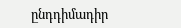ընդդիմադիր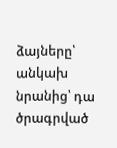ձայները՝ անկախ նրանից՝ դա ծրագրված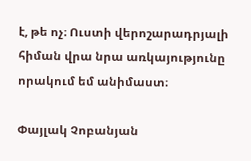է, թե ոչ։ Ուստի վերոշարադրյալի հիման վրա նրա առկայությունը որակում եմ անիմաստ։

Փայլակ Չոբանյան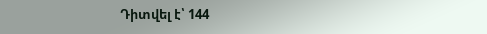Դիտվել է՝ 144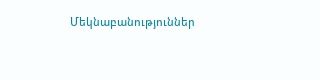Մեկնաբանություններ